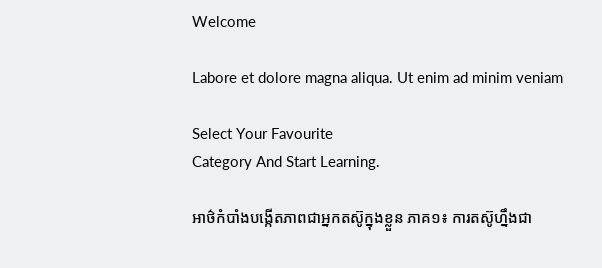Welcome

Labore et dolore magna aliqua. Ut enim ad minim veniam

Select Your Favourite
Category And Start Learning.

អាថ៌កំបាំងបង្កើតភាពជាអ្នកតស៊ូក្នុងខ្លួន ភាគ១៖ ការតស៊ូហ្នឹងជា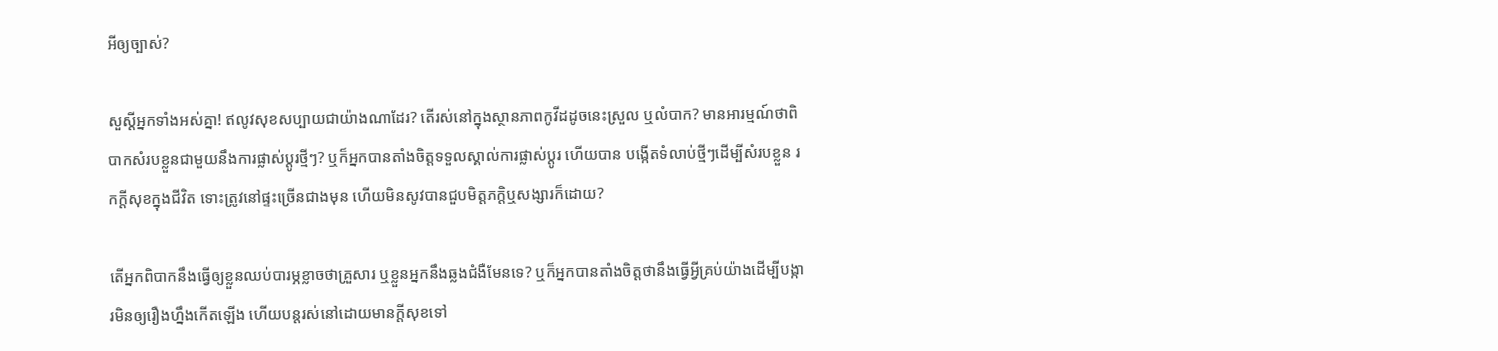អីឲ្យច្បាស់?

សួស្ដីអ្នកទាំងអស់គ្នា! ឥលូវសុខសប្បាយជាយ៉ាងណាដែរ? តើរស់នៅក្នុងស្ថានភាពកូវីដដូចនេះស្រួល ឬលំបាក? មានអារម្មណ៍ថាពិបាកសំរបខ្លួនជាមួយនឹងការផ្លាស់ប្តូរថ្មីៗ? ឬក៏អ្នកបានតាំងចិត្តទទួលស្គាល់ការផ្លាស់ប្តូរ ហើយបាន បង្កើតទំលាប់ថ្មីៗដើម្បីសំរបខ្លួន រកក្តីសុខក្នុងជីវិត ទោះត្រូវនៅផ្ទះច្រើនជាងមុន ហើយមិនសូវបានជួបមិត្តភក្តិឬសង្សារក៏ដោយ?

តើអ្នកពិបាកនឹងធ្វើឲ្យខ្លួនឈប់បារម្ភខ្លាចថាគ្រួសារ ឬខ្លួនអ្នកនឹងឆ្លងជំងឺមែនទេ? ឬក៏អ្នកបានតាំងចិត្តថានឹងធ្វើអ្វីគ្រប់យ៉ាងដើម្បីបង្ការមិនឲ្យរឿងហ្នឹងកើតឡើង ហើយបន្តរស់នៅដោយមានក្តីសុខទៅ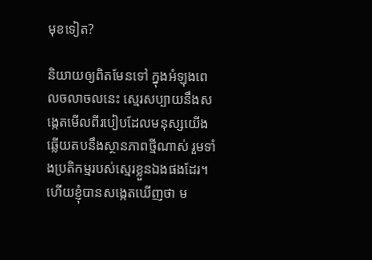មុខទៀត?

និយាយឲ្យពិតមែនទៅ ក្នុងអំឡុងពេលចលាចលនេះ ស្មេរសប្បាយនឹងសង្កេតមើលពីរបៀបដែលមនុស្សយើងឆ្លើយតបនឹងស្ថានភាពថ្មីណាស់ រួមទាំងប្រតិកម្មរបស់ស្មេរខ្លួនឯងផងដែរ។ ហើយខ្ញុំបានសង្កេតឃើញថា ម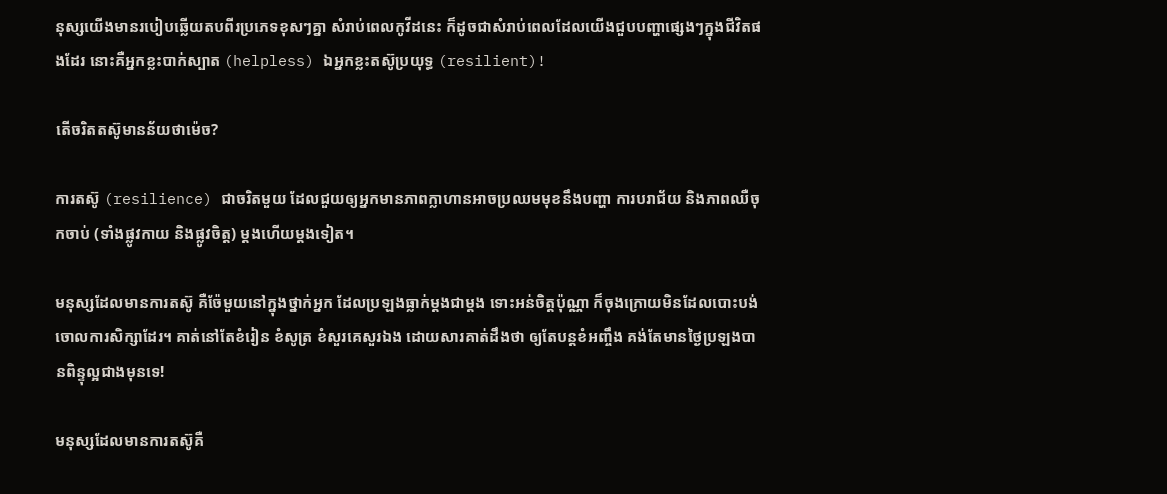នុស្សយើងមានរបៀបឆ្លើយតបពីរប្រភេទខុសៗគ្នា សំរាប់ពេលកូវីដនេះ ក៏ដូចជាសំរាប់ពេលដែលយើងជួបបញ្ហាផ្សេងៗក្នុងជីវិតផងដែរ នោះគឺអ្នកខ្លះបាក់ស្បាត (helpless) ឯអ្នកខ្លះតស៊ូប្រយុទ្ធ (resilient)!

តើចរិតតស៊ូមានន័យថាម៉េច?

ការតស៊ូ (resilience) ជាចរិតមួយ ដែលជួយឲ្យអ្នកមានភាពក្លាហានអាចប្រឈមមុខនឹងបញ្ហា ការបរាជ័យ និងភាពឈឺចុកចាប់ (ទាំងផ្លូវកាយ និងផ្លូវចិត្ត) ម្តងហើយម្តងទៀត។

មនុស្សដែលមានការតស៊ូ គឺច៉ែមួយនៅក្នុងថ្នាក់អ្នក ដែលប្រឡងធ្លាក់ម្តងជាម្តង ទោះអន់ចិត្តប៉ុណ្ណា ក៏ចុងក្រោយមិនដែលបោះបង់ចោលការសិក្សាដែរ។ គាត់នៅតែខំរៀន ខំសូត្រ ខំសួរគេសួរឯង ដោយសារគាត់ដឹងថា ឲ្យតែបន្តខំអញ្ចឹង គង់តែមានថ្ងៃប្រឡងបានពិន្ទុល្អជាងមុនទេ!

មនុស្សដែលមានការតស៊ូគឺ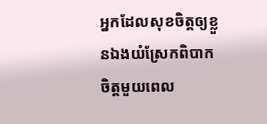អ្នកដែលសុខចិត្តឲ្យខ្លួនឯងយំស្រែកពិបាកចិត្តមួយពេល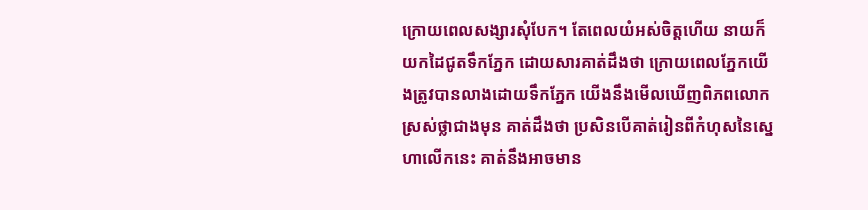ក្រោយពេលសង្សារសុំបែក។ តែពេលយំអស់ចិត្តហើយ នាយក៏យកដៃជូតទឹកភ្នែក ដោយសារគាត់ដឹងថា ក្រោយពេលភ្នែកយើងត្រូវបានលាងដោយទឹកភ្នែក យើងនឹងមើលឃើញពិភពលោកស្រស់ថ្លាជាងមុន គាត់ដឹងថា ប្រសិនបើគាត់រៀនពីកំហុសនៃស្នេហាលើកនេះ គាត់នឹងអាចមាន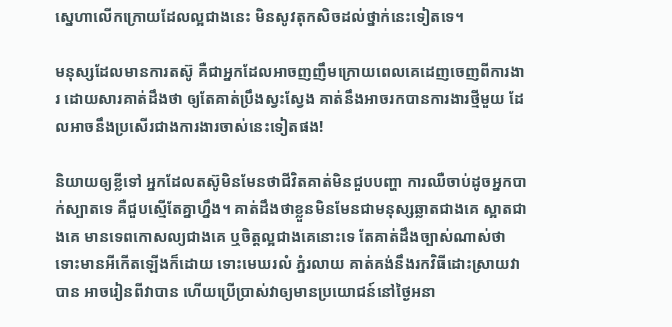ស្នេហាលើកក្រោយដែលល្អជាងនេះ មិនសូវតុកសិចដល់ថ្នាក់នេះទៀតទេ។

មនុស្សដែលមានការតស៊ូ គឺជាអ្នកដែលអាចញញឹមក្រោយពេលគេដេញចេញពីការងារ ដោយសារគាត់ដឹងថា ឲ្យតែគាត់ប្រឹងស្វះស្វែង គាត់នឹងអាចរកបានការងារថ្មីមួយ ដែលអាចនឹងប្រសើរជាងការងារចាស់នេះទៀតផង!

និយាយឲ្យខ្លីទៅ អ្នកដែលតស៊ូមិនមែនថាជីវិតគាត់មិនជួបបញ្ហា ការឈឺចាប់ដូចអ្នកបាក់ស្បាតទេ គឺជួបស្មើតែគ្នាហ្នឹង។ គាត់ដឹងថាខ្លួនមិនមែនជាមនុស្សឆ្លាតជាងគេ ស្អាតជាងគេ មានទេពកោសល្យជាងគេ ឬចិត្តល្អជាងគេនោះទេ តែគាត់ដឹងច្បាស់ណាស់ថា ទោះមានអីកើតឡើងក៏ដោយ ទោះមេឃរលំ ភ្នំរលាយ គាត់គង់នឹងរកវិធីដោះស្រាយវាបាន អាចរៀនពីវាបាន ហើយប្រើប្រាស់វាឲ្យមានប្រយោជន៍នៅថ្ងៃអនា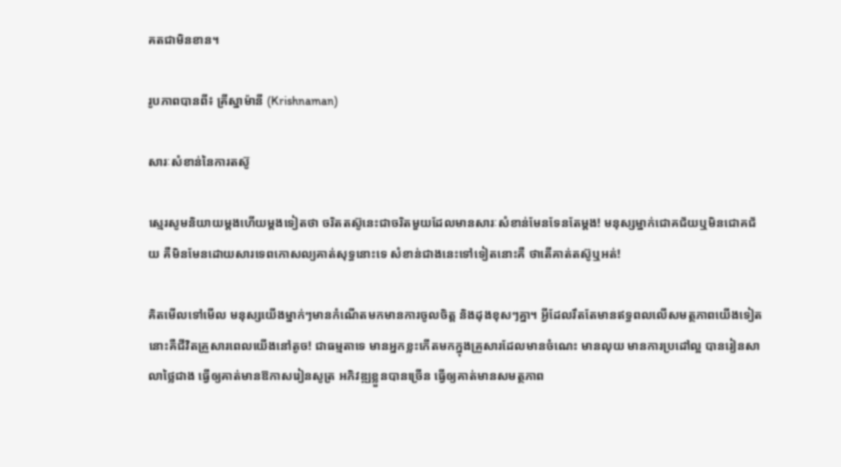គតជាមិនខាន។

រូបភាពបានពី៖ គ្រីស្នាម៉ានី (Krishnaman)

សារៈសំខាន់នៃការតស៊ូ

ស្មេរសូមនិយាយម្តងហើយម្តងទៀតថា ចរិតតស៊ូនេះជាចរិតមួយដែលមានសារៈសំខាន់មែនទែនតែម្តង! មនុស្សម្នាក់ជោគជ័យឬមិនជោគជ័យ គឺមិនមែនដោយសារទេពកោសល្យគាត់សុទ្ធនោះទេ សំខាន់ជាងនេះទៅទៀតនោះគឺ ថាតើគាត់តស៊ូឬអត់!

គិតមើលទៅមើល មនុស្សយើងម្នាក់ៗមានកំណើតមកមានការចូលចិត្ត និងដុងខុសៗគ្នា។ អ្វីដែលរឹតតែមានឥទ្ធពលលើសមត្ថភាពយើងទៀតនោះគឺជីវិតគ្រួសារពេលយើងនៅតូច! ជាធម្មតាទេ មានអ្នកខ្លះកើតមកក្នុងគ្រួសារដែលមានចំណេះ មានលុយ មានការប្រដៅល្អ បានរៀនសាលាថ្លៃជាង ធ្វើឲ្យគាត់មានឱកាសរៀនសូត្រ អភិវឌ្ឍខ្លួនបានច្រើន ធ្វើឲ្យគាត់មានសមត្ថភាព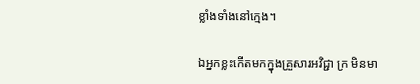ខ្លាំងទាំងនៅក្មេង។

ឯអ្នកខ្លះកើតមកក្នុងគ្រួសារអវិជ្ជា ក្រ មិនមា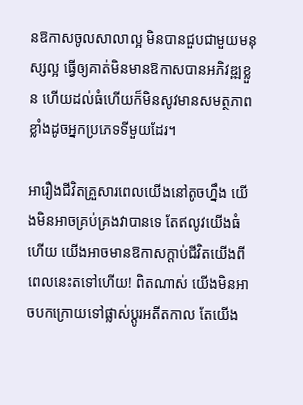នឱកាសចូលសាលាល្អ មិនបានជួបជាមួយមនុស្សល្អ ធ្វើឲ្យគាត់មិនមានឱកាសបានអភិវឌ្ឍខ្លួន ហើយដល់ធំហើយក៏មិនសូវមានសមត្ថភាពខ្លាំងដូចអ្នកប្រភេទទីមួយដែរ។

អារឿងជីវិតគ្រួសារពេលយើងនៅតូចហ្នឹង យើងមិនអាចគ្រប់គ្រងវាបានទេ តែឥលូវយើងធំហើយ យើងអាចមានឱកាសក្តាប់ជីវិតយើងពីពេលនេះតទៅហើយ! ពិតណាស់ យើងមិនអាចបកក្រោយទៅផ្លាស់ប្តូរអតីតកាល តែយើង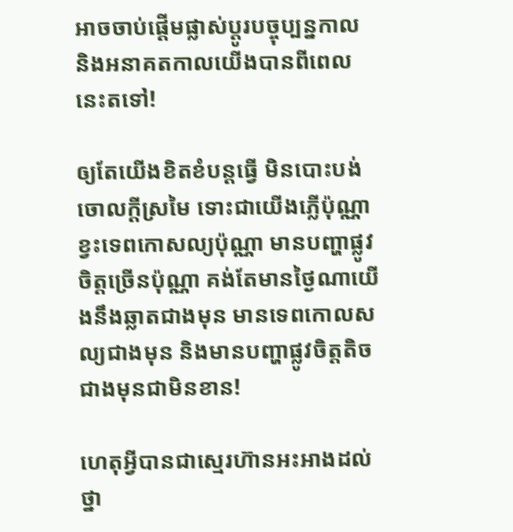អាចចាប់ផ្តើមផ្លាស់ប្តូរបច្ចុប្បន្នកាល និងអនាគតកាលយើងបានពីពេលនេះតទៅ!

ឲ្យតែយើងខិតខំបន្តធ្វើ មិនបោះបង់ចោលក្តីស្រមៃ ទោះជាយើងភ្លើប៉ុណ្ណា ខ្វះទេពកោសល្យប៉ុណ្ណា មានបញ្ហាផ្លូវចិត្តច្រើនប៉ុណ្ណា គង់តែមានថ្ងៃណាយើងនឹងឆ្លាតជាងមុន មានទេពកោលសល្យជាងមុន និងមានបញ្ហាផ្លូវចិត្តតិចជាងមុនជាមិនខាន!

ហេតុអ្វីបានជាស្មេរហ៊ានអះអាងដល់ថ្នា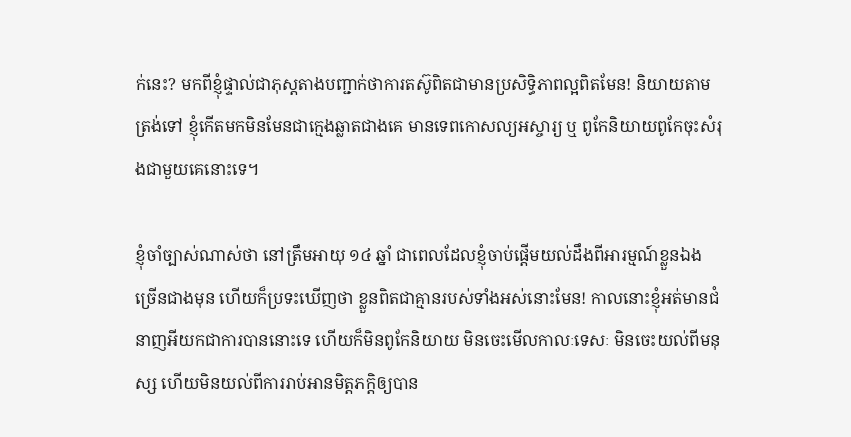ក់នេះ? មកពីខ្ញុំផ្ទាល់ជាភុស្តតាងបញ្ជាក់ថាការតស៊ូពិតជាមានប្រសិទ្ធិភាពល្អពិតមែន! និយាយតាមត្រង់ទៅ ខ្ញុំកើតមកមិនមែនជាក្មេងឆ្លាតជាងគេ មានទេពកោសល្យអស្ចារ្យ ឬ ពូកែនិយាយពូកែចុះសំរុងជាមួយគេនោះទេ។

ខ្ញុំចាំច្បាស់ណាស់ថា នៅត្រឹមអាយុ ១៤ ឆ្នាំ ជាពេលដែលខ្ញុំចាប់ផ្តើមយល់ដឹងពីអារម្មណ៍ខ្លួនឯងច្រើនជាងមុន ហើយក៏ប្រទះឃើញថា ខ្លួនពិតជាគ្មានរបស់ទាំងអស់នោះមែន! កាលនោះខ្ញុំអត់មានជំនាញអីយកជាការបាននោះទេ ហើយក៏មិនពូកែនិយាយ មិនចេះមើលកាលៈទេសៈ មិនចេះយល់ពីមនុស្ស ហើយមិនយល់ពីការរាប់អានមិត្តភក្តិឲ្យបាន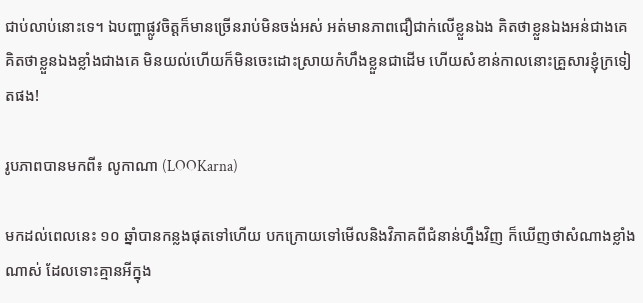ជាប់លាប់នោះទេ។ ឯបញ្ហាផ្លូវចិត្តក៏មានច្រើនរាប់មិនចង់អស់ អត់មានភាពជឿជាក់លើខ្លួនឯង គិតថាខ្លួនឯងអន់ជាងគេ គិតថាខ្លួនឯងខ្លាំងជាងគេ មិនយល់ហើយក៏មិនចេះដោះស្រាយកំហឹងខ្លួនជាដើម ហើយសំខាន់កាលនោះគ្រួសារខ្ញុំក្រទៀតផង!

រូបភាពបានមកពី៖ លូកាណា (LOOKarna)

មកដល់ពេលនេះ ១០ ឆ្នាំបានកន្លងផុតទៅហើយ បកក្រោយទៅមើលនិងវិភាគពីជំនាន់ហ្នឹងវិញ ក៏ឃើញថាសំណាងខ្លាំងណាស់ ដែលទោះគ្មានអីក្នុង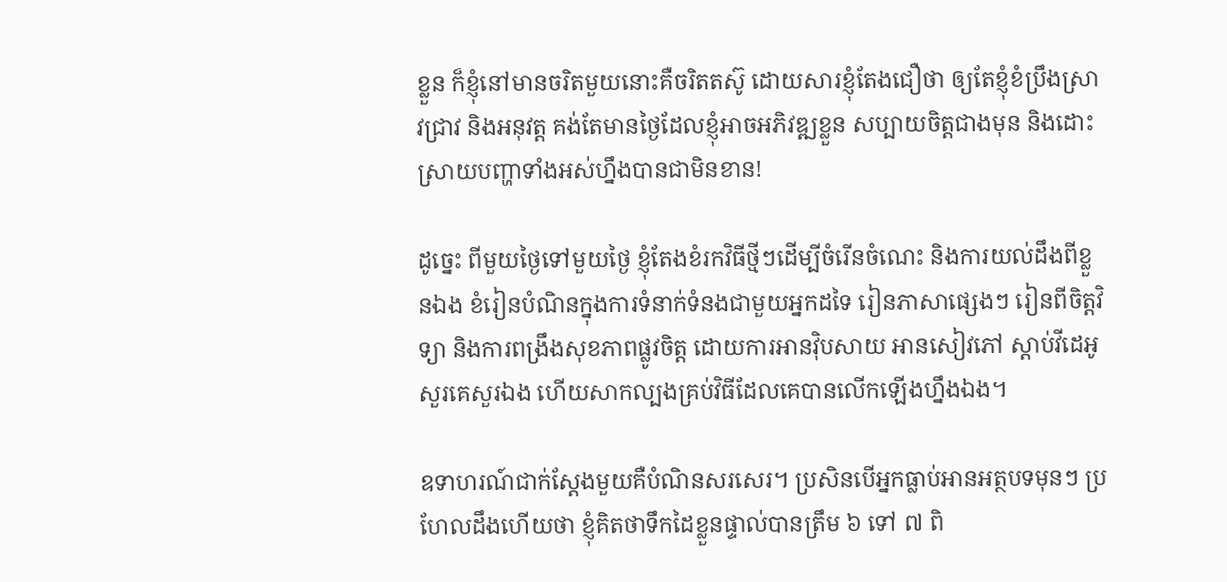ខ្លួន ក៏ខ្ញុំនៅមានចរិតមួយនោះគឺចរិតតស៊ូ ដោយសារខ្ញុំតែងជឿថា ឲ្យតែខ្ញុំខំប្រឹងស្រាវជ្រាវ និងអនុវត្ត គង់តែមានថ្ងៃដែលខ្ញុំអាចអភិវឌ្ឍខ្លួន សប្បាយចិត្តជាងមុន និងដោះស្រាយបញ្ហាទាំងអស់ហ្នឹងបានជាមិនខាន!

ដូច្នេះ ពីមួយថ្ងៃទៅមួយថ្ងៃ ខ្ញុំតែងខំរកវិធីថ្មីៗដើម្បីចំរើនចំណេះ និងការយល់ដឹងពីខ្លួនឯង ខំរៀនបំណិនក្នុងការទំនាក់ទំនងជាមួយអ្នកដទៃ រៀនភាសាផ្សេងៗ រៀនពីចិត្តវិទ្យា និងការពង្រឹងសុខភាពផ្លូវចិត្ត ដោយការអានវ៉ិបសាយ អានសៀវភៅ ស្តាប់វីដេអូ សួរគេសួរឯង ហើយសាកល្បងគ្រប់វិធីដែលគេបានលើកឡើងហ្នឹងឯង។

ឧទាហរណ៍ជាក់ស្តែងមួយគឺបំណិនសរសេរ។ ប្រសិនបើអ្នកធ្លាប់អានអត្ថបទមុនៗ ប្រហែលដឹងហើយថា ខ្ញុំគិតថាទឹកដៃខ្លួនផ្ទាល់បានត្រឹម ៦ ទៅ ៧ ពិ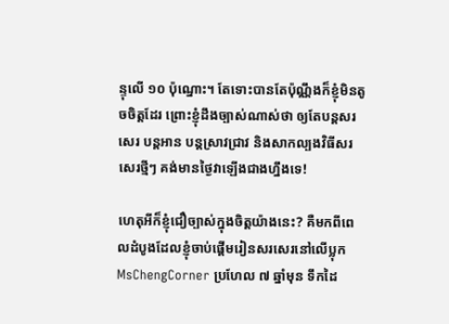ន្ទុលើ ១០ ប៉ុណ្នោះ។ តែទោះបានតែប៉ុណ្ណឹងក៏ខ្ញុំមិនតូចចិត្តដែរ ព្រោះខ្ញុំដឹងច្បាស់ណាស់ថា ឲ្យតែបន្តសរសេរ បន្តអាន បន្តស្រាវជ្រាវ និងសាកល្បងវិធីសរសេរថ្មីៗ គង់មានថ្ងៃវាឡើងជាងហ្នឹងទេ!

ហេតុអីក៏ខ្ញុំជឿច្បាស់ក្នុងចិត្តយ៉ាងនេះ? គឺមកពីពេលដំបូងដែលខ្ញុំចាប់ផ្តើមរៀនសរសេរនៅលើប្លុក MsChengCorner ប្រហែល ៧ ឆ្នាំមុន ទឹកដៃ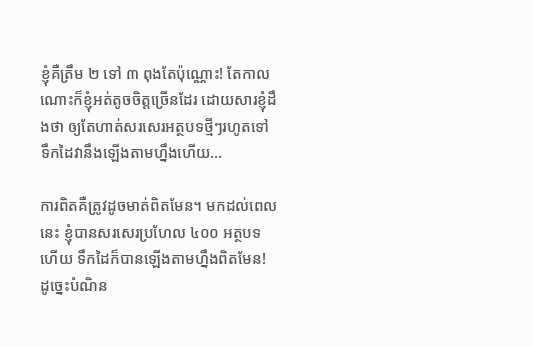ខ្ញុំគឺត្រឹម ២ ទៅ ៣ ពុងតែប៉ុណ្ណោះ! តែកាលណោះក៏ខ្ញុំអត់តូចចិត្តច្រើនដែរ ដោយសារខ្ញុំដឹងថា ឲ្យតែហាត់សរសេរអត្ថបទថ្មីៗរហូតទៅ ទឹកដៃវានឹងឡើងតាមហ្នឹងហើយ…

ការពិតគឺត្រូវដូចមាត់ពិតមែន។ មកដល់ពេលនេះ ខ្ញុំបានសរសេរប្រហែល ៤០០ អត្ថបទហើយ ទឹកដៃក៏បានឡើងតាមហ្នឹងពិតមែន! ដូច្នេះបំណិន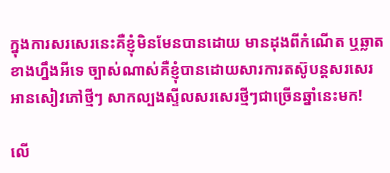ក្នុងការសរសេរនេះគឺខ្ញុំមិនមែនបានដោយ មានដុងពីកំណើត ឬឆ្លាតខាងហ្នឹងអីទេ ច្បាស់ណាស់គឺខ្ញុំបានដោយសារការតស៊ូបន្តសរសេរ អានសៀវភៅថ្មីៗ សាកល្បងស្ទីលសរសេរថ្មីៗជាច្រើនឆ្នាំនេះមក!

លើ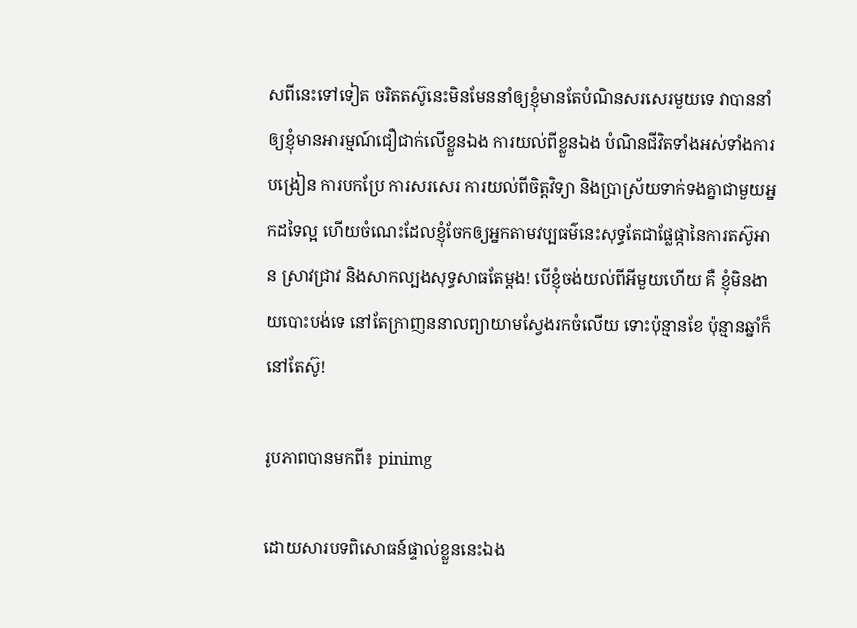សពីនេះទៅទៀត ចរិតតស៊ូនេះមិនមែននាំឲ្យខ្ញុំមានតែបំណិនសរសេរមួយទេ វាបាននាំឲ្យខ្ញុំមានអារម្មណ៍ជឿជាក់លើខ្លួនឯង ការយល់ពីខ្លួនឯង បំណិនជីវិតទាំងអស់ទាំងការបង្រៀន ការបកប្រែ ការសរសេរ ការយល់ពីចិត្តវិទ្យា និងប្រាស្រ័យទាក់ទងគ្នាជាមួយអ្នកដទៃល្អ ហើយចំណេះដែលខ្ញុំចែកឲ្យអ្នកតាមវប្បធម៌នេះសុទ្ធតែជាផ្លែផ្កានៃការតស៊ូអាន ស្រាវជ្រាវ និងសាកល្បងសុទ្ធសាធតែម្តង! បើខ្ញុំចង់យល់ពីអីមួយហើយ គឺ ខ្ញុំមិនងាយបោះបង់ទេ នៅតែក្រាញននាលព្យាយាមស្វែងរកចំលើយ ទោះប៉ុន្មានខែ ប៉ុន្មានឆ្នាំក៏នៅតែស៊ូ!

រូបភាពបានមកពី៖ pinimg

ដោយសារបទពិសោធន៍ផ្ទាល់ខ្លួននេះឯង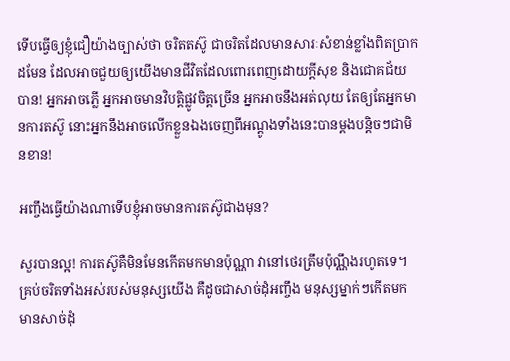ទើបធ្វើឲ្យខ្ញុំជឿយ៉ាងច្បាស់ថា ចរិតតស៊ូ ជាចរិតដែលមានសារៈសំខាន់ខ្លាំងពិតប្រាកដមែន ដែលអាចជួយឲ្យយើងមានជីវិតដែលពោរពេញដោយក្តីសុខ និងជោគជ័យបាន! អ្នកអាចភ្លើ អ្នកអាចមានវិបត្តិផ្លូវចិត្តច្រើន អ្នកអាចនឹងអត់លុយ តែឲ្យតែអ្នកមានការតស៊ូ នោះអ្នកនឹងអាចលើកខ្លួនឯងចេញពីអណ្តូងទាំងនេះបានម្តងបន្តិចៗជាមិនខាន!

អញ្ចឹងធ្វើយ៉ាងណាទើបខ្ញុំអាចមានការតស៊ូជាងមុន?

សួរបានល្អ! ការតស៊ូគឺមិនមែនកើតមកមានប៉ុណ្ណា វានៅថេរត្រឹមប៉ុណ្ណឹងរហូតទេ។ គ្រប់ចរិតទាំងអស់របស់មនុស្សយើង គឺដូចជាសាច់ដុំអញ្ចឹង មនុស្សម្នាក់ៗកើតមកមានសាច់ដុំ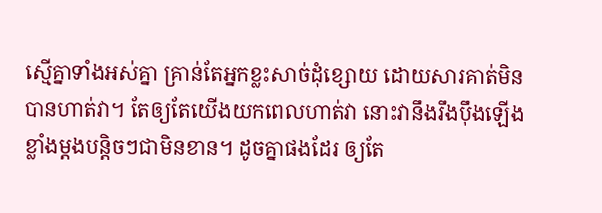ស្មើគ្នាទាំងអស់គ្នា គ្រាន់តែអ្នកខ្លះសាច់ដុំខ្សោយ ដោយសារគាត់មិនបានហាត់វា។ តែឲ្យតែយើងយកពេលហាត់វា នោះវានឹងរឹងប៉ឹងឡើងខ្លាំងម្តងបន្តិចៗជាមិនខាន។ ដូចគ្នាផងដែរ ឲ្យតែ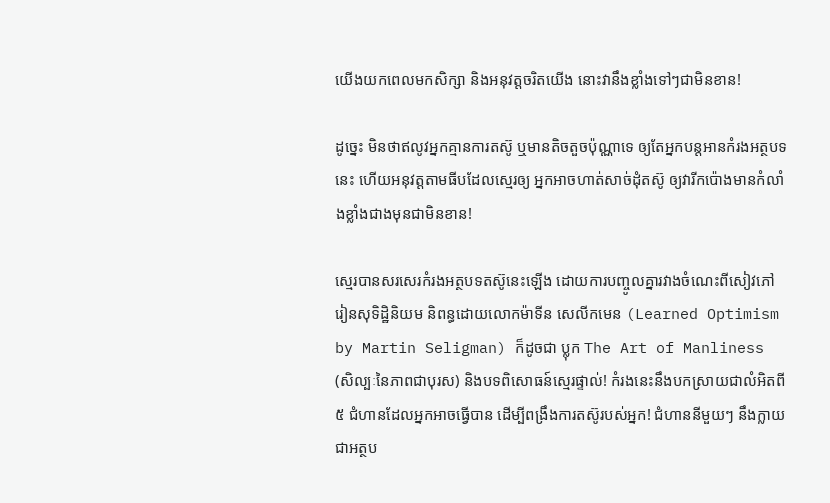យើងយកពេលមកសិក្សា និងអនុវត្តចរិតយើង នោះវានឹងខ្លាំងទៅៗជាមិនខាន!

ដូច្នេះ មិនថាឥលូវអ្នកគ្មានការតស៊ូ ឬមានតិចតួចប៉ុណ្ណាទេ ឲ្យតែអ្នកបន្តអានកំរងអត្ថបទនេះ ហើយអនុវត្តតាមធីបដែលស្មេរឲ្យ អ្នកអាចហាត់សាច់ដុំតស៊ូ ឲ្យវារីកប៉ោងមានកំលាំងខ្លាំងជាងមុនជាមិនខាន!

ស្មេរបានសរសេរកំរងអត្ថបទតស៊ូនេះឡើង ដោយការបញ្ចូលគ្នារវាងចំណេះពីសៀវភៅ រៀនសុទិដ្ឋិនិយម និពន្ធដោយលោកម៉ាទីន សេលីកមេន (Learned Optimism by Martin Seligman) ក៏ដូចជា ប្លុក The Art of Manliness (សិល្បៈនៃភាពជាបុរស) និងបទពិសោធន៍ស្មេរផ្ទាល់! កំរងនេះនឹងបកស្រាយជាលំអិតពី ៥ ជំហានដែលអ្នកអាចធ្វើបាន ដើម្បីពង្រឹងការតស៊ូរបស់អ្នក! ជំហាននីមួយៗ នឹងក្លាយជាអត្ថប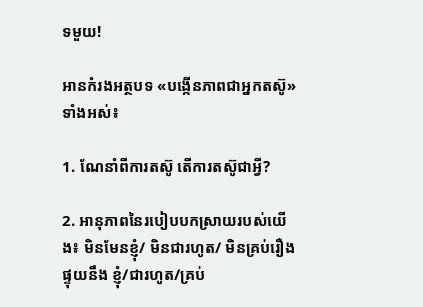ទមួយ!

អានកំរងអត្ថបទ «បង្កើនភាពជាអ្នកតស៊ូ» ទាំងអស់៖

1. ណែនាំពីការតស៊ូ តើការតស៊ូជាអ្វី?

2. អានុភាពនៃរបៀបបកស្រាយរបស់យើង៖ មិនមែនខ្ញុំ/ មិនជារហូត/ មិនគ្រប់រឿង ផ្ទុយនឹង ខ្ញុំ/ជារហូត/គ្រប់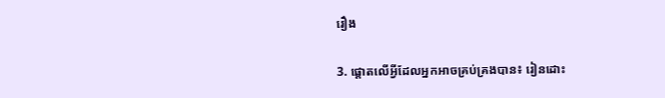រឿង

3. ផ្តោតលើអ្វីដែលអ្នកអាចគ្រប់គ្រងបាន៖ រៀនដោះ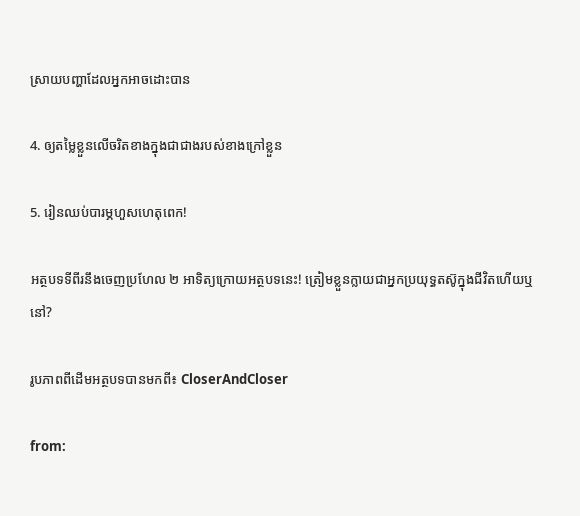ស្រាយបញ្ហាដែលអ្នកអាចដោះបាន

4. ឲ្យតម្លៃខ្លួនលើចរិតខាងក្នុងជាជាងរបស់ខាងក្រៅខ្លួន

5. រៀនឈប់បារម្ភហួសហេតុពេក!

អត្ថបទទីពីរនឹងចេញប្រហែល ២ អាទិត្យក្រោយអត្ថបទនេះ! ត្រៀមខ្លួនក្លាយជាអ្នកប្រយុទ្ធតស៊ូក្នុងជីវិតហើយឬនៅ?

រូបភាពពីដើមអត្ថបទបានមកពី៖ CloserAndCloser

from: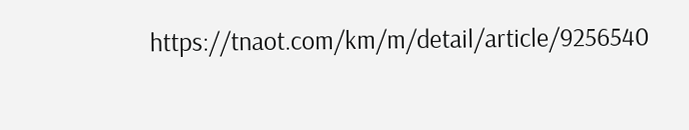https://tnaot.com/km/m/detail/article/9256540